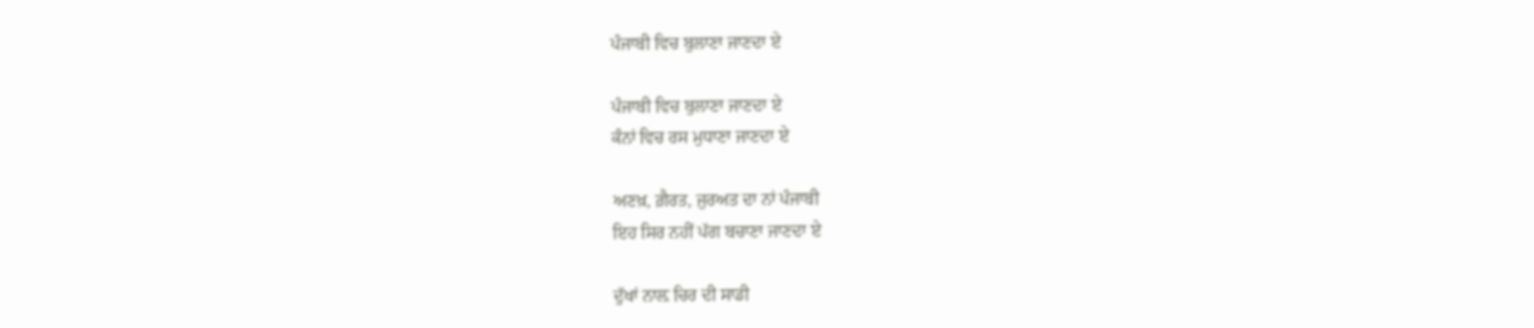ਪੰਜਾਬੀ ਵਿਚ ਬੁਲਾਣਾ ਜਾਣਦਾ ਏ

ਪੰਜਾਬੀ ਵਿਚ ਬੁਲਾਣਾ ਜਾਣਦਾ ਏ
ਕੰਨਾਂ ਵਿਚ ਰਸ ਮੁਧਾਣਾ ਜਾਣਦਾ ਏ

ਅਣਖ਼, ਗ਼ੈਰਤ, ਜੁਰਅਤ ਦਾ ਨਾਂ ਪੰਜਾਬੀ
ਇਹ ਸਿਰ ਨਹੀਂ ਪੱਗ ਬਚਾਣਾ ਜਾਣਦਾ ਏ

ਦੁੱਖਾਂ ਨਾਲ਼ ਚਿਰ ਦੀ ਸਾਡੀ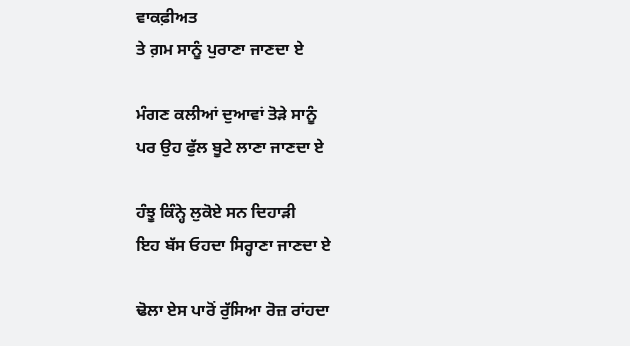ਵਾਕਫ਼ੀਅਤ
ਤੇ ਗ਼ਮ ਸਾਨੂੰ ਪੁਰਾਣਾ ਜਾਣਦਾ ਏ

ਮੰਗਣ ਕਲੀਆਂ ਦੁਆਵਾਂ ਤੋੜੇ ਸਾਨੂੰ
ਪਰ ਉਹ ਫੁੱਲ ਬੂਟੇ ਲਾਣਾ ਜਾਣਦਾ ਏ

ਹੰਝੂ ਕਿੰਨ੍ਹੇ ਲੁਕੋਏ ਸਨ ਦਿਹਾੜੀ
ਇਹ ਬੱਸ ਓਹਦਾ ਸਿਰ੍ਹਾਣਾ ਜਾਣਦਾ ਏ

ਢੋਲਾ ਏਸ ਪਾਰੋਂ ਰੁੱਸਿਆ ਰੋਜ਼ ਰਾਂਹਦਾ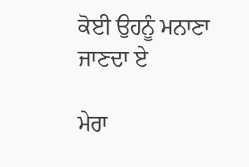ਕੋਈ ਉਹਨੂੰ ਮਨਾਣਾ ਜਾਣਦਾ ਏ

ਮੇਰਾ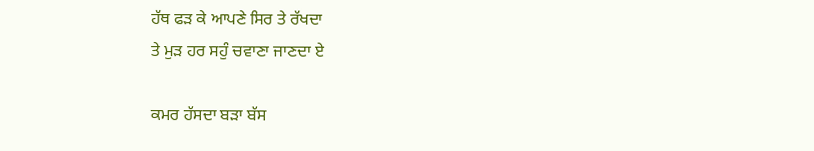ਹੱਥ ਫੜ ਕੇ ਆਪਣੇ ਸਿਰ ਤੇ ਰੱਖਦਾ
ਤੇ ਮੁੜ ਹਰ ਸਹੁੰ ਚਵਾਣਾ ਜਾਣਦਾ ਏ

ਕਮਰ ਹੱਸਦਾ ਬੜਾ ਬੱਸ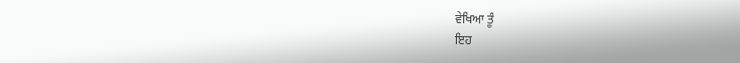ਵੇਖਿਆ ਤੂੰ
ਇਹ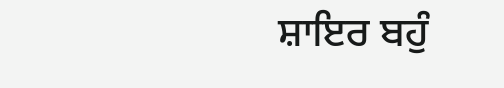ਸ਼ਾਇਰ ਬਹੁੰ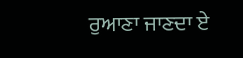ਰੁਆਣਾ ਜਾਣਦਾ ਏ